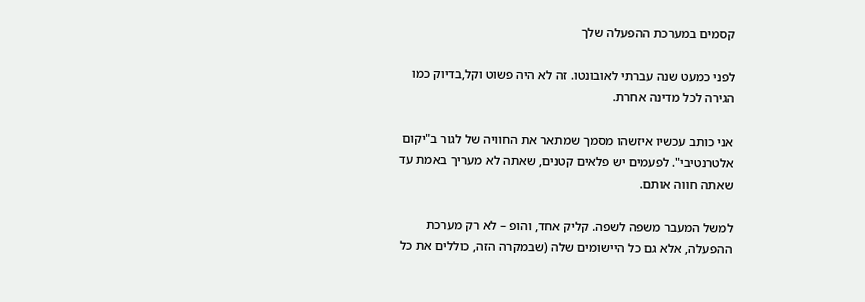קסמים במערכת ההפעלה שלך

לפני כמעט שנה עברתי לאובונטו. זה לא היה פשוט וקל,בדיוק כמו הגירה לכל מדינה אחרת.

אני כותב עכשיו איזשהו מסמך שמתאר את החוויה של לגור ב"יקום אלטרנטיבי". לפעמים יש פלאים קטנים, שאתה לא מעריך באמת עד שאתה חווה אותם.

למשל המעבר משפה לשפה. קליק אחד, והופ – לא רק מערכת ההפעלה, אלא גם כל היישומים שלה (שבמקרה הזה, כוללים את כל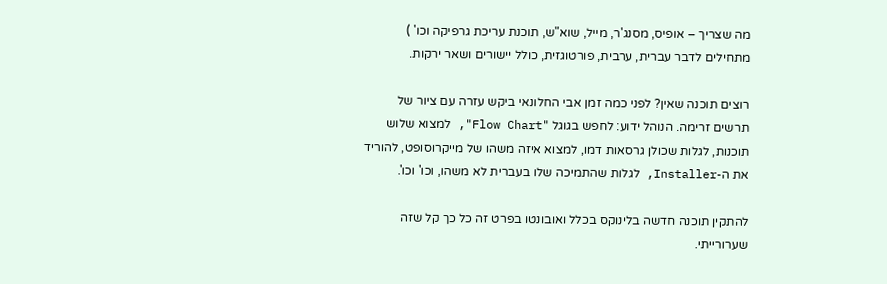מה שצריך – אופיס, מסנג'ר, מייל, שוא"ש, תוכנת עריכת גרפיקה וכו' ) מתחילים לדבר עברית, ערבית, פורטוגזית, כולל יישורים ושאר ירקות.

רוצים תוכנה שאין? לפני כמה זמן אבי החלונאי ביקש עזרה עם ציור של תרשים זרימה. הנוהל ידוע: לחפש בגוגל "Flow Chart", למצוא שלוש תוכנות, לגלות שכולן גרסאות דמו, למצוא איזה משהו של מייקרוסופט, להוריד את ה-Installer, לגלות שהתמיכה שלו בעברית לא משהו, וכו' וכו'.

להתקין תוכנה חדשה בלינוקס בכלל ואובונטו בפרט זה כל כך קל שזה שערורייתי.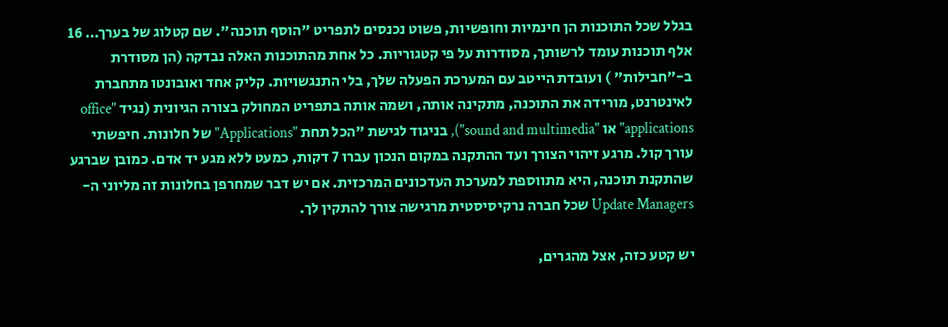בגלל שכל התוכנות הן חינמיות וחופשיות, פשוט נכנסים לתפריט "הוסף תוכנה". שם קטלוג של בערך… 16 אלף תוכנות עומד לרשותך, מסודרות על פי קטגוריות. כל אחת מהתוכנות האלה נבדקה (הן מסודרת ב-"חבילות" ) ועובדת הייטב עם המערכת הפעלה שלך, בלי התנגשויות. קליק אחד ואובונטו מתחברת לאינטרנט, מורידה את התוכנה, מתקינה אותה, ושמה אותה בתפריט המחולק בצורה הגיונית (נגיד "office applications" או "sound and multimedia"), בניגוד לגישת "הכל תחת "Applications" של חלונות. חיפשתי עורך קול. מרגע זיהוי הצורך ועד ההתקנה במקום הנכון עברו 7 דקות, כמעט ללא מגע יד אדם. כמובן שברגע שהתקנת תוכנה, היא מתווספת למערכת העדכונים המרכזית. אם יש דבר שמחרפן בחלונות זה מליוני ה-Update Managers שכל חברה נרקיסיסטית מרגישה צורך להתקין לך.

יש קטע כזה, אצל מהגרים,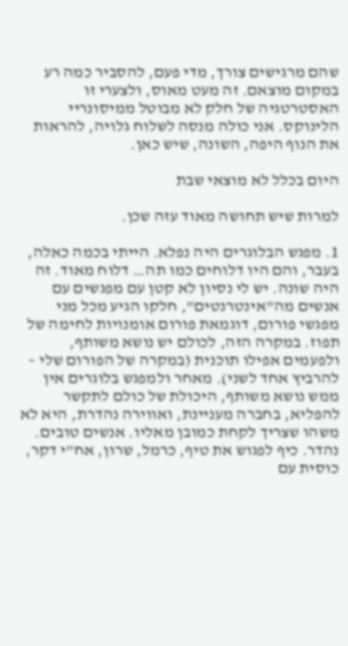שהם מרגישים צורך, מדי פעם, להסביר כמה רע במקום מוצאם. זה מעט מאוס, ולצערי זו האסטרטגיה של חלק לא מבוטל ממיסונריי הלינוקס. אני כולה מנסה לשלוח גלויה, להראות את הנוף היפה, השונה, שיש כאן.

היום בכלל לא מוצאי שבת

למרות שיש תחושה מאוד עזה שכן.

1. מפגש הבלוגרים היה נפלא. הייתי בכמה כאלה, בעבר, והם היו דלוחים כמו תה… דלוח מאוד. זה היה שונה. יש לי נסיון לא קטן עם מפגשים עם אנשים מה"אינטרנטים", חלקו הגיע מכל מני מפגשי פורום, דוגמאת פורום אומנויות לחימה של תפוז. במקרה הזה, לכולם יש נושא משותף, ולפעמים אפילו תוכנית (במקרה של הפורום שלי – להרביץ אחד לשני). מאחר ולמפגש בלוגרים אין ממש נושא משותף, היכולת של כולם לתקשר להפליא, בחברה מעניינת, ואווירה נהדרת, היא לא משהו שצריך לקחת כמובן מאליו. אנשים טובים. נהדר. כיף לפגוש את טיף, כרמל, שרון, אח”י דקר, כוסית עם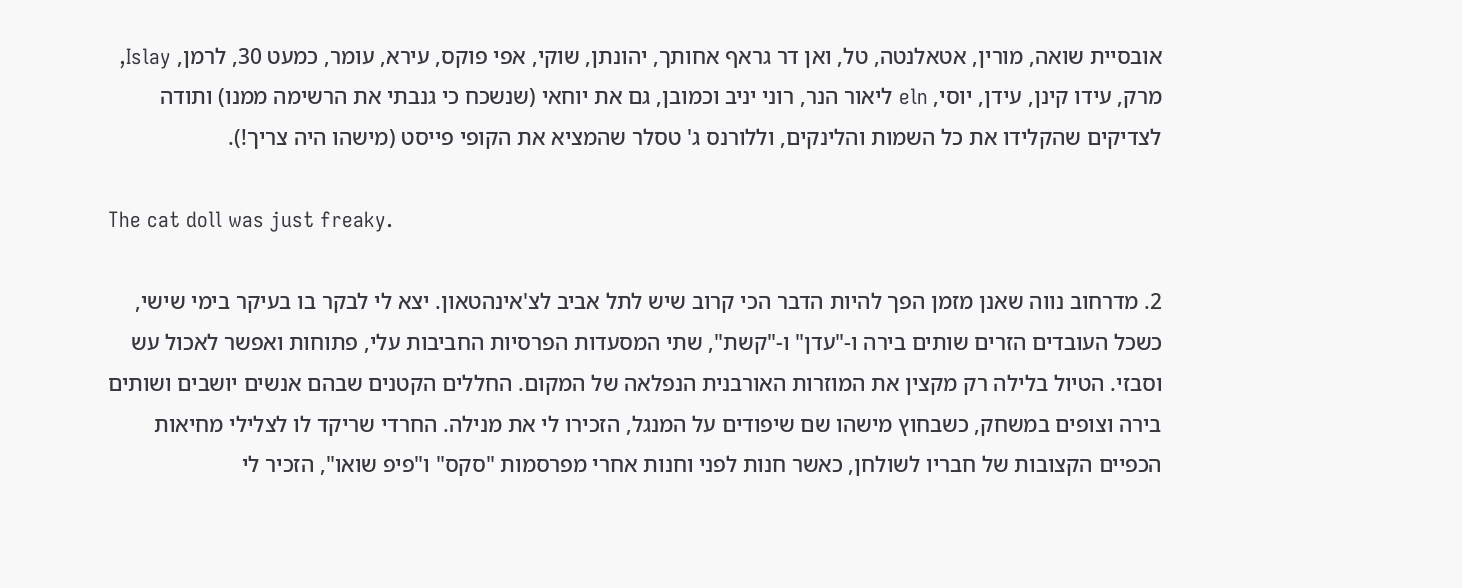אובסיית שואה, מורין, אטאלנטה, טל, ואן דר גראף אחותך, יהונתן, שוקי, אפי פוקס, עירא, עומר, כמעט 30, לרמן, Islay, מרק, עידו קינן, עידן, יוסי, eln ליאור הנר, רוני יניב וכמובן, גם את יוחאי (שנשכח כי גנבתי את הרשימה ממנו) ותודה לצדיקים שהקלידו את כל השמות והלינקים, וללורנס ג' טסלר שהמציא את הקופי פייסט (מישהו היה צריך!).

The cat doll was just freaky.

2. מדרחוב נווה שאנן מזמן הפך להיות הדבר הכי קרוב שיש לתל אביב לצ'אינהטאון. יצא לי לבקר בו בעיקר בימי שישי, כשכל העובדים הזרים שותים בירה ו-"עדן" ו-"קשת", שתי המסעדות הפרסיות החביבות עלי, פתוחות ואפשר לאכול עש וסבזי. הטיול בלילה רק מקצין את המוזרות האורבנית הנפלאה של המקום. החללים הקטנים שבהם אנשים יושבים ושותים בירה וצופים במשחק, כשבחוץ מישהו שם שיפודים על המנגל, הזכירו לי את מנילה. החרדי שריקד לו לצלילי מחיאות הכפיים הקצובות של חבריו לשולחן, כאשר חנות לפני וחנות אחרי מפרסמות "סקס" ו"פיפ שואו", הזכיר לי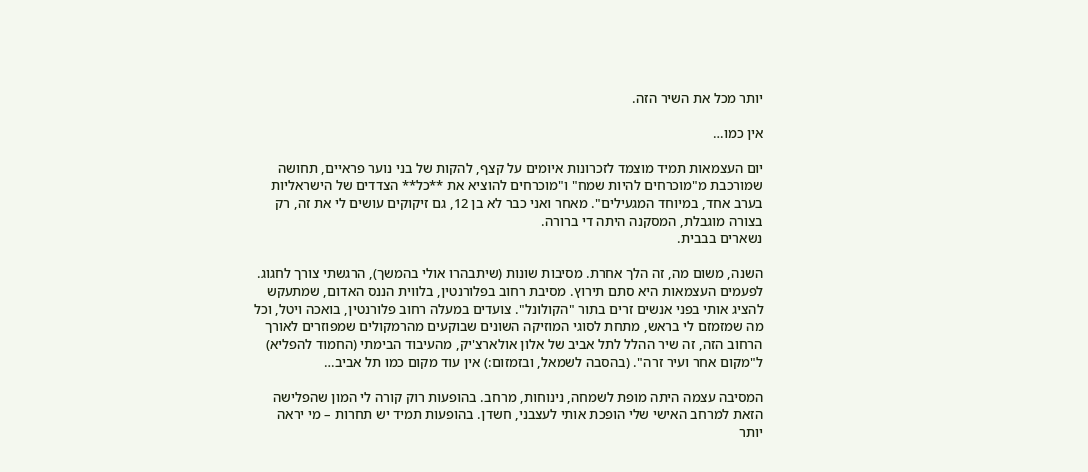יותר מכל את השיר הזה.

אין כמו…

יום העצמאות תמיד מוצמד לזכרונות איומים על קצף, להקות של בני נוער פראיים, תחושה שמורכבת מ"מוכרחים להיות שמח" ו"מוכרחים להוציא את **כל** הצדדים של הישראליות בערב אחד, במיוחד המגעילים". מאחר ואני כבר לא בן 12, גם זיקוקים עושים לי את זה, רק בצורה מוגבלת, המסקנה היתה די ברורה.
נשארים בבבית.

השנה, משום מה, זה הלך אחרת. מסיבות שונות (שיתבהרו אולי בהמשך), הרגשתי צורך לחגוג. לפעמים העצמאות היא סתם תירוץ. מסיבת רחוב בפלורנטין, בלווית הננס האדום, שמתעקש להציג אותי בפני אנשים זרים בתור "הקולונל". צועדים במעלה רחוב פלורנטין, בואכה ויטל, וכל מה שמזמזם לי בראש, מתחת לסוגי המוזיקה השונים שבוקעים מהרמקולים שמפוזרים לאורך הרחוב הזה, זה שיר ההלל לתל אביב של אלון אולארצ'יק, מהעיבוד הבימתי (החמוד להפליא) ל"מקום אחר ועיר זרה". (בהסבה לשמאל, ובזמזום:) אין עוד מקום כמו תל אביב…

המסיבה עצמה היתה מופת לשמחה, נינוחות, מרחב. בהופעות רוק קורה לי המון שהפלישה הזאת למרחב האישי שלי הופכת אותי לעצבני, חשדן. בהופעות תמיד יש תחרות – מי יראה יותר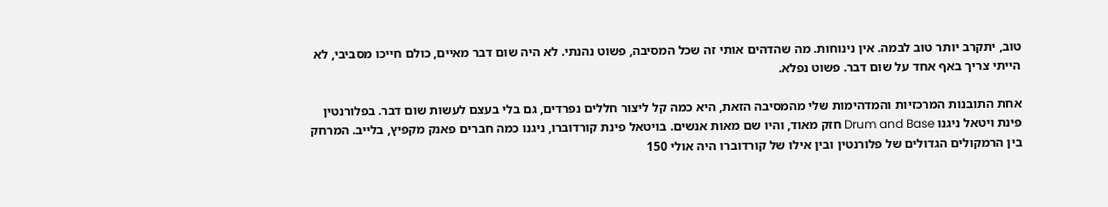טוב, יתקרב יותר טוב לבמה. אין נינוחות. מה שהדהים אותי זה שכל המסיבה, פשוט נהנתי. לא היה שום דבר מאיים, כולם חייכו מסביבי, לא הייתי צריך באף אחד על שום דבר. פשוט נפלא.

אחת התובנות המרכזיות והמדהימות שלי מהמסיבה הזאת, היא כמה קל ליצור חללים נפרדים, גם בלי בעצם לעשות שום דבר. בפלורנטין פינת ויטאל ניגנו Drum and Base חזק מאוד, והיו שם מאות אנשים. בויטאל פינת קורדוברו, ניגנו כמה חברים פאנק מקפיץ, בלייב. המרחק בין הרמקולים הגדולים של פלורנטין ובין אילו של קורדוברו היה אולי 150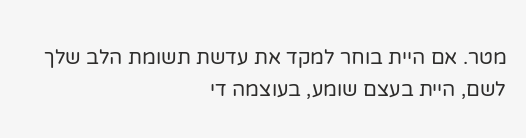מטר. אם היית בוחר למקד את עדשת תשומת הלב שלך לשם, היית בעצם שומע, בעוצמה די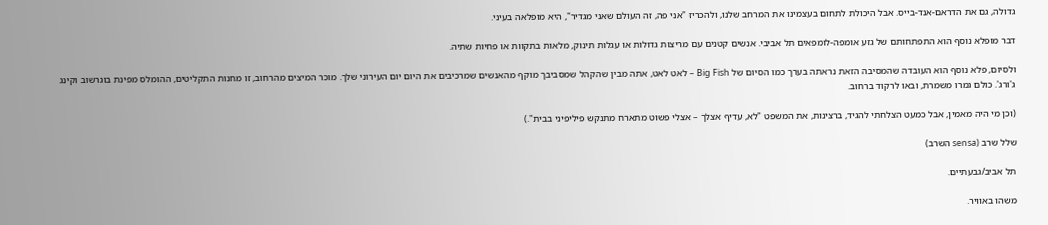גדולה, גם את הדראם-אנד-בייס. אבל היכולת לתחום בעצמינו את המרחב שלנו, ולהכריז "אני פה, זה העולם שאני מגדיר", היא מופלאה בעיני.

דבר מופלא נוסף הוא התפתחותם של גזע אומפה-לומפאים תל אביבי. אנשים קטנים עם מריצות גדולות או עגלות תינוק, מלאות בתקוות או פחיות שתיה.

ולסיום, פלא נוסף הוא העובדה שהמסיבה הזאת נראתה בערך כמו הסיום של Big Fish – לאט לאט, אתה מבין שהקהל שמסביבך מוקף מהאנשים שמרכיבים את היום יום העירוני שלך. מוכר המיצים מהרחוב, זו מחנות התקליטים, ההומלס מפינת בוגרשוב וקינג ג'ורג'. כולם גמרו משמרת, ובאו לרקוד ברחוב.

(וכן מי היה מאמין, אבל כמעט הצלחתי להגיד, ברצינות, את המשפט "לא, עדיף אצלך – אצלי פשוט מתארח מתנקש פיליפיני בבית".)

שלל שרב (sensa השרב)

תל אביב/גבעתיים.

משהו באוויר.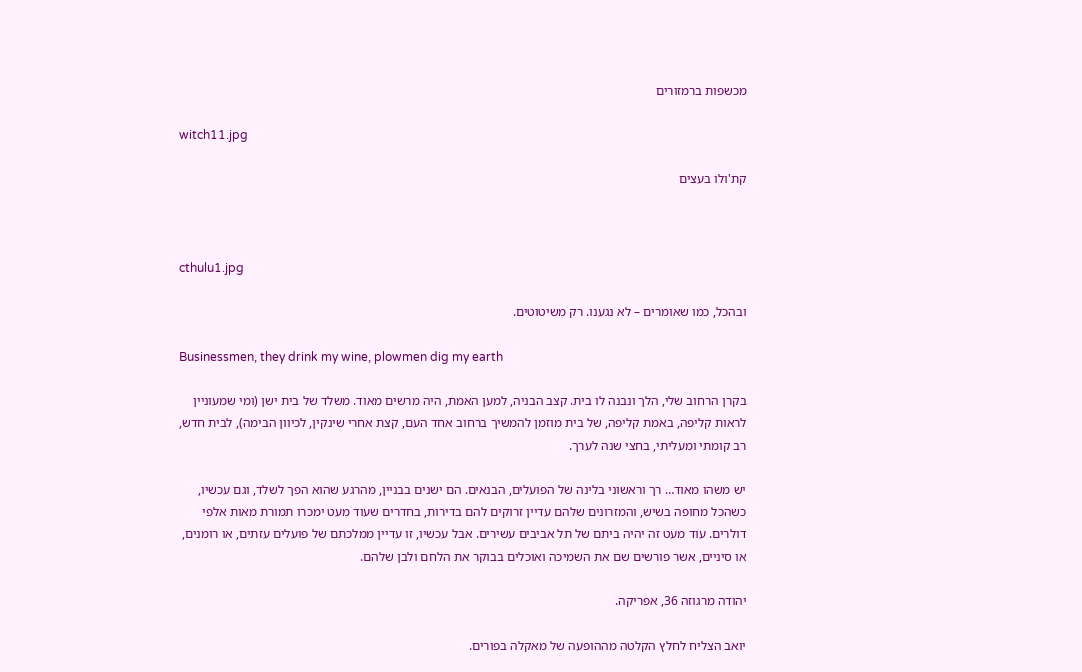מכשפות ברמזורים

witch11.jpg

קת'ולו בעצים



cthulu1.jpg

ובהכל, כמו שאומרים – לא נגענו. רק משיטוטים.

Businessmen, they drink my wine, plowmen dig my earth

בקרן הרחוב שלי, הלך ונבנה לו בית. קצב הבניה, למען האמת, היה מרשים מאוד. משלד של בית ישן (ומי שמעוניין לראות קליפה, באמת קליפה, של בית מוזמן להמשיך ברחוב אחד העם, קצת אחרי שינקין, לכיוון הבימה), לבית חדש, רב קומתי ומעליתי, בחצי שנה לערך.

יש משהו מאוד… רך וראשוני בלינה של הפועלים, הבנאים. הם ישנים בבניין, מהרגע שהוא הפך לשלד, וגם עכשיו, כשהכל מחופה בשיש, והמזרונים שלהם עדיין זרוקים להם בדירות, בחדרים שעוד מעט ימכרו תמורת מאות אלפי דולרים. עוד מעט זה יהיה ביתם של תל אביבים עשירים. אבל עכשיו, זו עדיין ממלכתם של פועלים עזתים, או רומנים, או סיניים, אשר פורשים שם את השמיכה ואוכלים בבוקר את הלחם ולבן שלהם.

יהודה מרגוזה 36, אפריקה.

יואב הצליח לחלץ הקלטה מההופעה של מאקלה בפורים.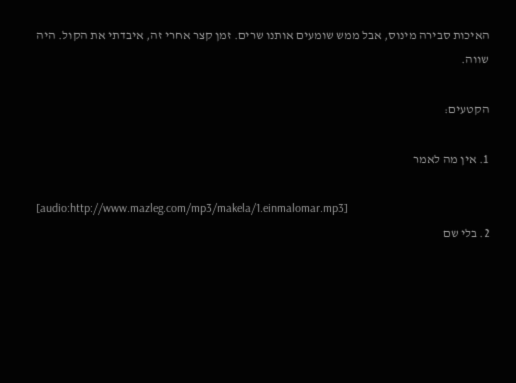האיכות סבירה מינוס, אבל ממש שומעים אותנו שרים. זמן קצר אחרי זה, איבדתי את הקול. היה שווה.

הקטעים:

1. אין מה לאמר

[audio:http://www.mazleg.com/mp3/makela/1.einmalomar.mp3]
2. בלי שם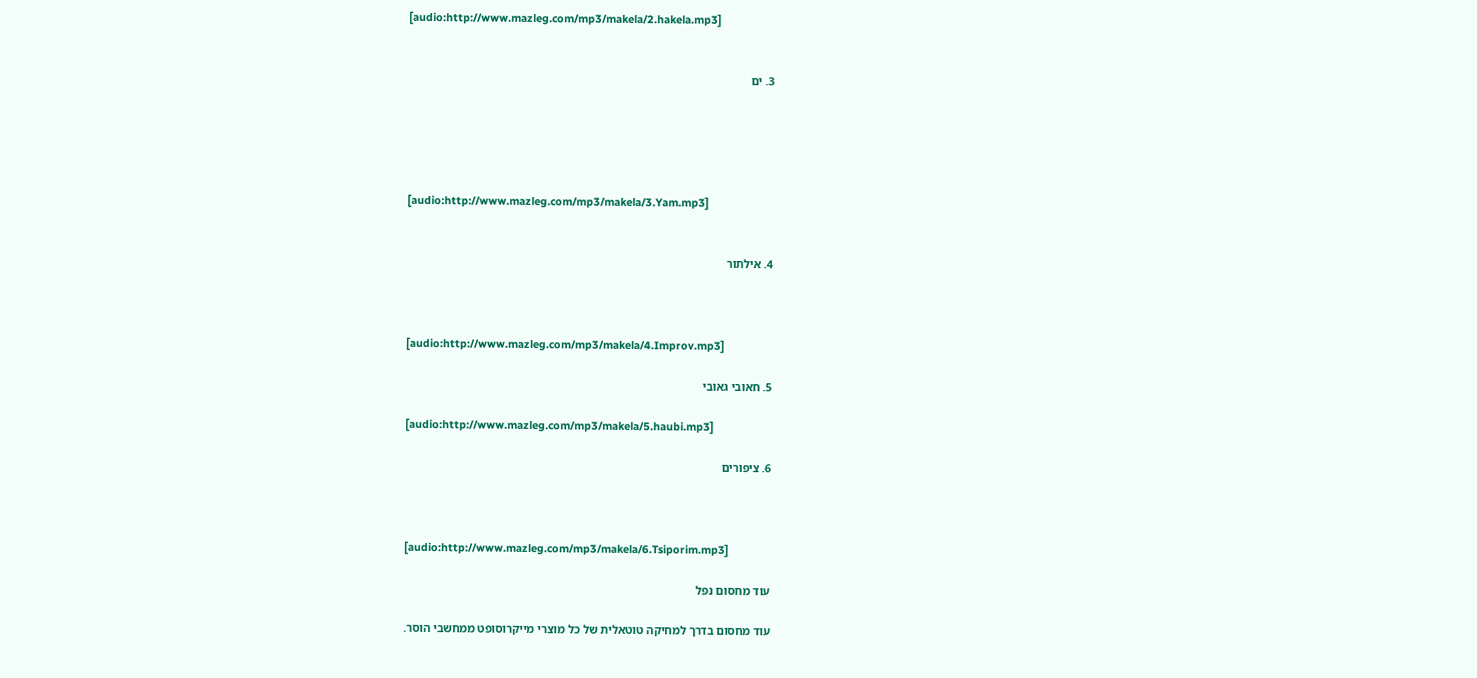[audio:http://www.mazleg.com/mp3/makela/2.hakela.mp3]


3. ים





[audio:http://www.mazleg.com/mp3/makela/3.Yam.mp3]


4. אילתור



[audio:http://www.mazleg.com/mp3/makela/4.Improv.mp3]

5. חאובי גאובי

[audio:http://www.mazleg.com/mp3/makela/5.haubi.mp3]

6. ציפורים



[audio:http://www.mazleg.com/mp3/makela/6.Tsiporim.mp3]

עוד מחסום נפל

עוד מחסום בדרך למחיקה טוטאלית של כל מוצרי מייקרוסופט ממחשבי הוסר.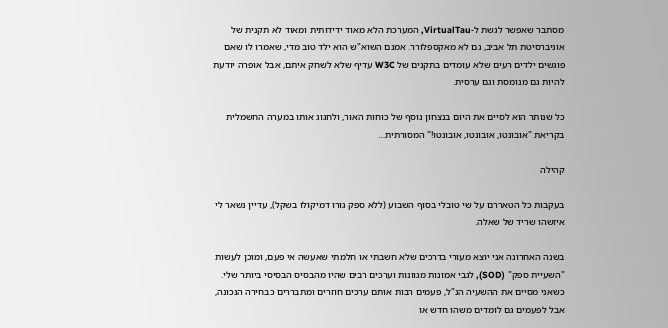מסתבר שאפשר לגשת ל-VirtualTau, המערכת הלא מאוד ידידותית ומאוד לא תקנית של אוניברסיטת תל אביב, גם לא מאקספלורר. אמנם השוא"ש הוא ילד טוב מדי, שאמרו לו שאם פוגשים ילדים רעים שלא עומדים בתקנים של W3C עדיף שלא לשחק איתם, אבל אופרה יודעת להיות גם מנומסת וגם ערסית.

כל שנותר הוא לסיים את היום בנצחון נוסף של כוחות האור, ולחגוג אותו במערה החשמלית בקריאת "אובונטו, אובונטו, אובונטו!" המסורתית…

קהילה

בעקבות כל הטאררם על שי טובלי בסוף השבוע (ללא ספק גורו דמיקולו בשקל), עדיין נשאר לי איזשהו שריד של שאלה.

בשנה האחרונה אני יוצא מעורי בדרכים שלא חשבתי או חלמתי שאעשה אי פעם, ומוכן לעשות "השעיית ספק" (SOD), לגבי אמונות מגוונות וערכים רבים שהיו מהבסיס הבסיסי ביותר שלי. כשאני מסיים את ההשעיה הנ"ל, פעמים רבות אותם ערכים חוזרים ומתבררים כבחירה הנכונה, אבל לפעמים גם לומדים משהו חדש או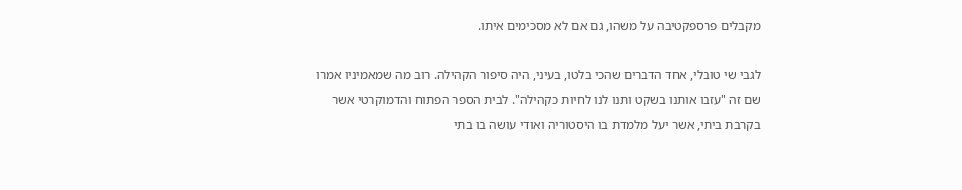מקבלים פרספקטיבה על משהו, גם אם לא מסכימים איתו.

לגבי שי טובלי, אחד הדברים שהכי בלטו, בעיני, היה סיפור הקהילה. רוב מה שמאמיניו אמרו שם זה "עזבו אותנו בשקט ותנו לנו לחיות כקהילה". לבית הספר הפתוח והדמוקרטי אשר בקרבת ביתי, אשר יעל מלמדת בו היסטוריה ואודי עושה בו בתי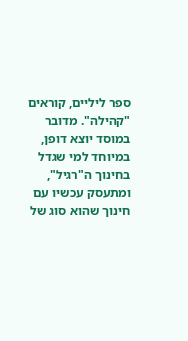ספר ליליים, קוראים "קהילה". מדובר במוסד יוצא דופן, במיוחד למי שגדל בחינוך ה"רגיל", ומתעסק עכשיו עם חינוך שהוא סוג של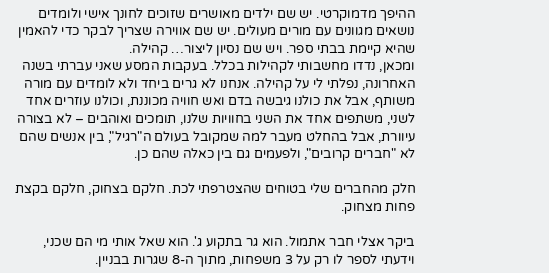ההיפך מדמוקרטי. יש שם ילדים מאושרים שזוכים לחונך אישי ולומדים נושאים מגוונים עם מורים מעולים. יש שם אווירה שצריך לבקר כדי להאמין שהיא קיימת בבתי ספר. ויש שם נסיון ליצור… קהילה.
ומכאן, נדדו מחשבותי לקהילות בכלל. בעקבות המסע שאני עברתי בשנה האחרונה, נפלתי לי על קהילה. אנחנו לא גרים ביחד ולא לומדים עם מורה משותף, אבל את כולנו גיבשה בדם ואש חוויה מכוננת, וכולנו עוזרים אחד לשני, משתפים אחד את השני בחוויות שלנו, תומכים ואוהבים – לא בצורה עיוורת, אבל בהחלט מעבר למה שמקובל בעולם ה"רגיל", בין אנשים שהם לא "חברים קרובים", ולפעמים גם בין כאלה שהם כן.

חלק מהחברים שלי בטוחים שהצטרפתי לכת. חלקם בצחוק, חלקם בקצת פחות מצחוק.

ביקר אצלי חבר אתמול. הוא גר בתקוע ג'. הוא שאל אותי מי הם שכני, וידעתי לספר לו רק על 3 משפחות, מתוך ה-8 שגרות בבניין.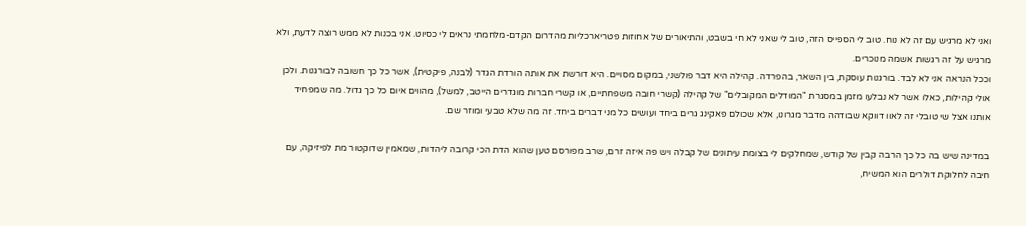ואני לא מרגיש עם זה לא נוח. טוב לי הספייס הזה, טוב לי שאני לא חי בשבט, והתיאורים של אחוזות פטריארכליות מהדרום הקדם-מלחמתי נראים לי כסיוט. אני בכנות לא ממש רוצה לדעת, ולא מרגיש על זה רגשות אשמה מנוכרים.
וככל הנראה אני לא לבד. בורגנות עוסקת, בין השאר, בהפרדה. קהילה היא דבר פולשני, במקום מסויים. היא דורשת את אותה הורדת הגדר (לבנה, פיקטית), אשר כל כך חשובה לבורגנות. ולכן אולי קהילות, כאלו אשר לא נבלעו מזמן במסגרת "המודלים המקובלים" של קהילה (קשרי חובה משפחתיים, או קשרי חברות מוגדרים הייטב, למשל), מהווים איום כל כך גדול. מה שמפחיד אותנו אצל שי טובלי זה לאוו דווקא שבודהה מדבר מגרונו, אלא שכולם פאקינג גרים ביחד ועושים כל מני דברים ביחד. זה מה שלא טבעי ומוזר שם.

במדינה שיש בה כל כך הרבה קבין של קודש, שמחלקים לי בצומת עיתונים של קבלה ויש פה איזה זרם, שרב מפורסם טען שהוא הדת הכי קרובה ליהדות, שמאמין שדוקטור מת לפיזיקה, עם חיבה לחלוקת דולרים הוא המשיח,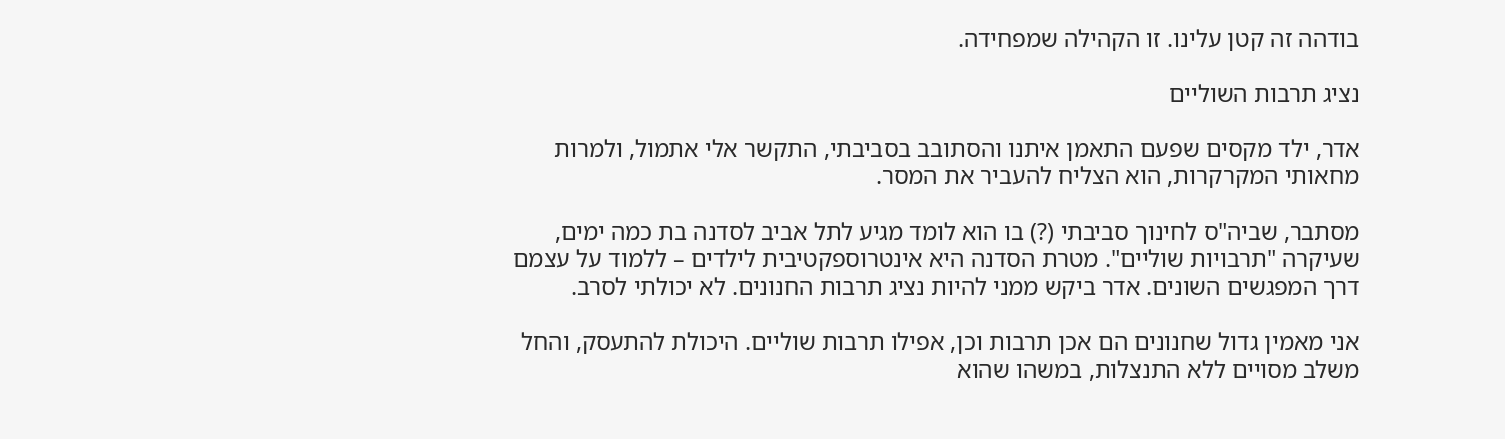בודהה זה קטן עלינו. זו הקהילה שמפחידה.

נציג תרבות השוליים

אדר, ילד מקסים שפעם התאמן איתנו והסתובב בסביבתי, התקשר אלי אתמול, ולמרות מחאותי המקרקרות, הוא הצליח להעביר את המסר.

מסתבר, שביה"ס לחינוך סביבתי (?) בו הוא לומד מגיע לתל אביב לסדנה בת כמה ימים, שעיקרה "תרבויות שוליים". מטרת הסדנה היא אינטרוספקטיבית לילדים – ללמוד על עצמם דרך המפגשים השונים. אדר ביקש ממני להיות נציג תרבות החנונים. לא יכולתי לסרב.

אני מאמין גדול שחנונים הם אכן תרבות וכן, אפילו תרבות שוליים. היכולת להתעסק, והחל משלב מסויים ללא התנצלות, במשהו שהוא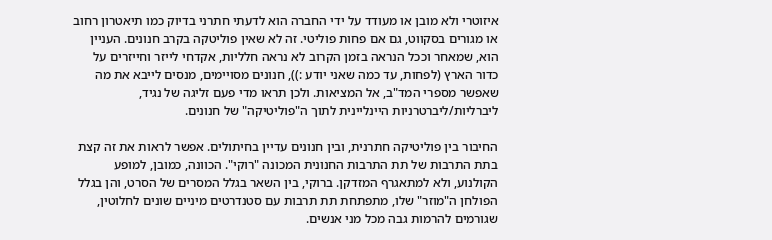איזוטרי ולא מובן או מעודד על ידי החברה הוא לדעתי חתרני בדיוק כמו תיאטרון רחוב או מגורים בסקווט, גם אם פחות פוליטי. זה לא שאין פוליטקה בקרב חנונים. העניין הוא, שמאחר וככל הנראה בזמן הקרוב לא נראה חלליות, אקדחי לייזר וחייזרים על כדור הארץ (לפחות, עד כמה שאני יודע :)), חנונים מסויימים, מנסים לייבא את מה שאפשר מספרי המד"ב, אל המציאות. ולכן תראו מדי פעם זליגה של נגיד, ליברליות/ליברטרניות היינליינית לתוך ה"פוליטיקה" של חנונים.

החיבור בין פוליטיקה חתרנית, ובין חנונים עדיין בחיתולים. אפשר לראות את זה קצת בתת התרבות של תת התרבות החנונית המכונה "רוקי". הכוונה, כמובן, למופע הקולנוע, ולא למתאגרף המזדקן. ברוקי, בין השאר בגלל המסרים של הסרט, והן בגלל הפולחן ה"מוזר" שלו, מתפתחת תת תרבות עם סטנדרטים מיניים שונים לחלוטין, שגורמים להרמות גבה מכל מני אנשים.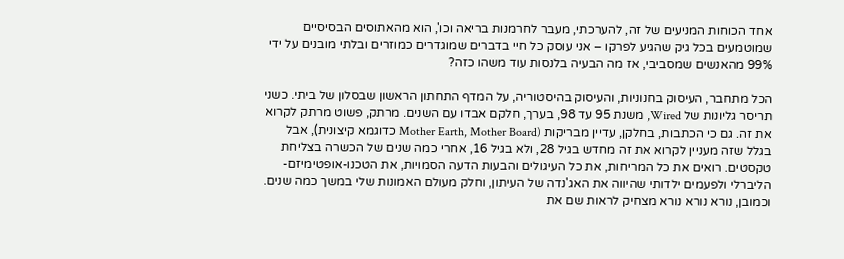אחד הכוחות המניעים של זה, להערכתי, מעבר לחרמנות בריאה וכו', הוא מהאתוסים הבסיסיים שמוטמעים בכל גיק שהגיע לפרקו – אני עוסק כל חיי בדברים שמוגדרים כמוזרים ובלתי מובנים על ידי 99% מהאנשים שמסביבי, אז מה הבעיה בלנסות עוד משהו כזה?

הכל מתחבר, העיסוק בחנוניות, והעיסוק בהיסטוריה, על המדף התחתון הראשון שבסלון של ביתי. כשני תריסר גליונות של Wired, משנת 95 עד 98, בערך, חלקם אבדו עם השנים. מרתק, פשוט מרתק לקרוא את זה. גם כי הכתבות, בחלקן, עדיין מבריקות (Mother Earth, Mother Board כדוגמא קיצונית), אבל בגלל שזה מעניין לקרוא את זה מחדש בגיל 28, ולא בגיל 16, אחרי כמה שנים של הכשרה בצליחת טקסטים. רואים את כל המריחות, את כל העיגולים והבעות הדעה הסמויות, את הטכנו-אופטימיזם-הליברלי ולפעמים ילדותי שהיווה את האג'נדה של העיתון, וחלק מעולם האמונות שלי במשך כמה שנים. וכמובן, נורא נורא נורא מצחיק לראות שם את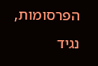הפרסומות, נגיד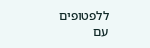ללפטופים עם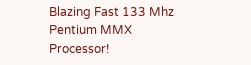Blazing Fast 133 Mhz Pentium MMX Processor!